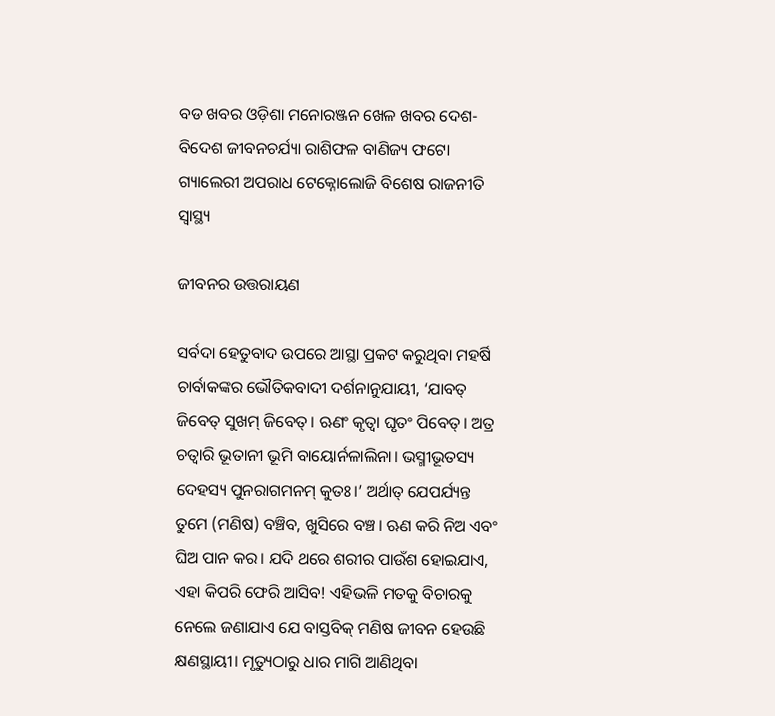ବଡ ଖବର ଓଡ଼ିଶା ମନୋରଞ୍ଜନ ଖେଳ ଖବର ଦେଶ- ବିଦେଶ ଜୀବନଚର୍ଯ୍ୟା ରାଶିଫଳ ବାଣିଜ୍ୟ ଫଟୋ ଗ୍ୟାଲେରୀ ଅପରାଧ ଟେକ୍ନୋଲୋଜି ବିଶେଷ ରାଜନୀତି ସ୍ଵାସ୍ଥ୍ୟ

ଜୀବନର ଉତ୍ତରାୟଣ

ସର୍ବଦା ହେତୁବାଦ ଉପରେ ଆସ୍ଥା ପ୍ରକଟ କରୁଥିବା ମହର୍ଷି ଚାର୍ବାକଙ୍କର ଭୌତିକବାଦୀ ଦର୍ଶନାନୁଯାୟୀ, ‘ଯାବତ୍‌‌ ଜିବେତ୍‌‌ ସୁଖମ୍‌‌ ଜିବେତ୍‌‌। ଋଣଂ କୃତ୍ୱା ଘୃତଂ ପିବେତ୍‌‌। ଅତ୍ର ଚତ୍ୱାରି ଭୂତାନୀ ଭୂମି ବାୟୋର୍ନଳାଲିନା। ଭସ୍ମୀଭୂତସ୍ୟ ଦେହସ୍ୟ ପୁନରାଗମନମ୍‌‌ କୁତଃ।’ ଅର୍ଥାତ୍‌‌ ଯେପର୍ଯ୍ୟନ୍ତ ତୁମେ (ମଣିଷ) ବଞ୍ଚିବ, ଖୁସିରେ ବଞ୍ଚ। ଋଣ କରି ନିଅ ଏବଂ ଘିଅ ପାନ କର। ଯଦି ଥରେ ଶରୀର ପାଉଁଶ ହୋଇଯାଏ, ଏହା କିପରି ଫେରି ଆସିବ! ଏହିଭଳି ମତକୁ ବିଚାରକୁ ନେଲେ ଜଣାଯାଏ ଯେ ବାସ୍ତବିକ୍‌‌ ମଣିଷ ଜୀବନ ହେଉଛି କ୍ଷଣସ୍ଥାୟୀ। ମୃତ୍ୟୁଠାରୁ ଧାର ମାଗି ଆଣିଥିବା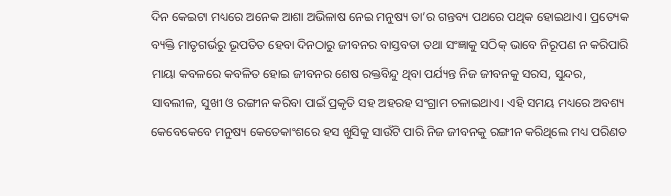ଦିନ କେଇଟା ମଧ୍ୟରେ ଅନେକ ଆଶା ଅଭିଳାଷ ନେଇ ମନୁଷ୍ୟ ତା’ର ଗନ୍ତବ୍ୟ ପଥରେ ପଥିକ ହୋଇଥାଏ। ପ୍ରତ୍ୟେକ ବ୍ୟକ୍ତି ମାତୃଗର୍ଭରୁ ଭୂପତିତ ହେବା ଦିନଠାରୁ ଜୀବନର ବାସ୍ତବତା ତଥା ସଂଜ୍ଞାକୁ ସଠିକ୍‌‌ ଭାବେ ନିରୂପଣ ନ କରିପାରି ମାୟା କବଳରେ କବଳିତ ହୋଇ ଜୀବନର ଶେଷ ରକ୍ତବିନ୍ଦୁ ଥିବା ପର୍ଯ୍ୟନ୍ତ ନିଜ ଜୀବନକୁ ସରସ, ସୁନ୍ଦର, ସାବଲୀଳ, ସୁଖୀ ଓ ରଙ୍ଗୀନ କରିବା ପାଇଁ ପ୍ରକୃତି ସହ ଅହରହ ସଂଗ୍ରାମ ଚଳାଇଥାଏ। ଏହି ସମୟ ମଧ୍ୟରେ ଅବଶ୍ୟ କେବେକେବେ ମନୁଷ୍ୟ କେତେକାଂଶରେ ହସ ଖୁସିକୁ ସାଉଁଟି ପାରି ନିଜ ଜୀବନକୁ ରଙ୍ଗୀନ କରିଥିଲେ ମଧ୍ୟ ପରିଣତ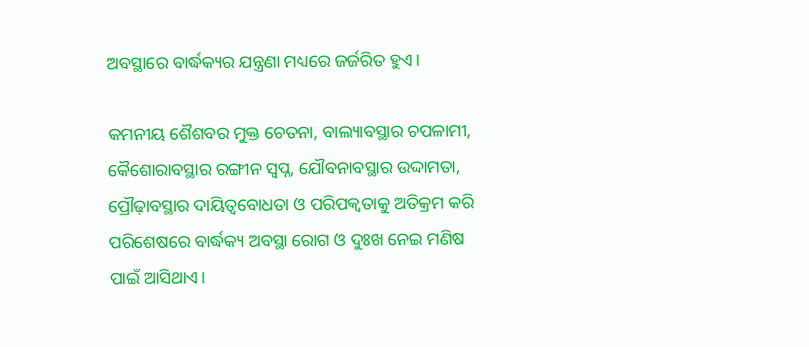ଅବସ୍ଥାରେ ବାର୍ଦ୍ଧକ୍ୟର ଯନ୍ତ୍ରଣା ମଧ୍ୟରେ ଜର୍ଜରିତ ହୁଏ।

କମନୀୟ ଶୈଶବର ମୁକ୍ତ ଚେତନା, ବାଲ୍ୟାବସ୍ଥାର ଚପଳାମୀ, କୈଶୋରାବସ୍ଥାର ରଙ୍ଗୀନ ସ୍ୱପ୍ନ, ଯୌବନାବସ୍ଥାର ଉଦ୍ଦାମତା, ପ୍ରୌଢ଼ାବସ୍ଥାର ଦାୟିତ୍ୱବୋଧତା ଓ ପରିପକ୍ୱତାକୁ ଅତିକ୍ରମ କରି ପରିଶେଷରେ ବାର୍ଦ୍ଧକ୍ୟ ଅବସ୍ଥା ରୋଗ ଓ ଦୁଃଖ ନେଇ ମଣିଷ ପାଇଁ ଆସିଥାଏ।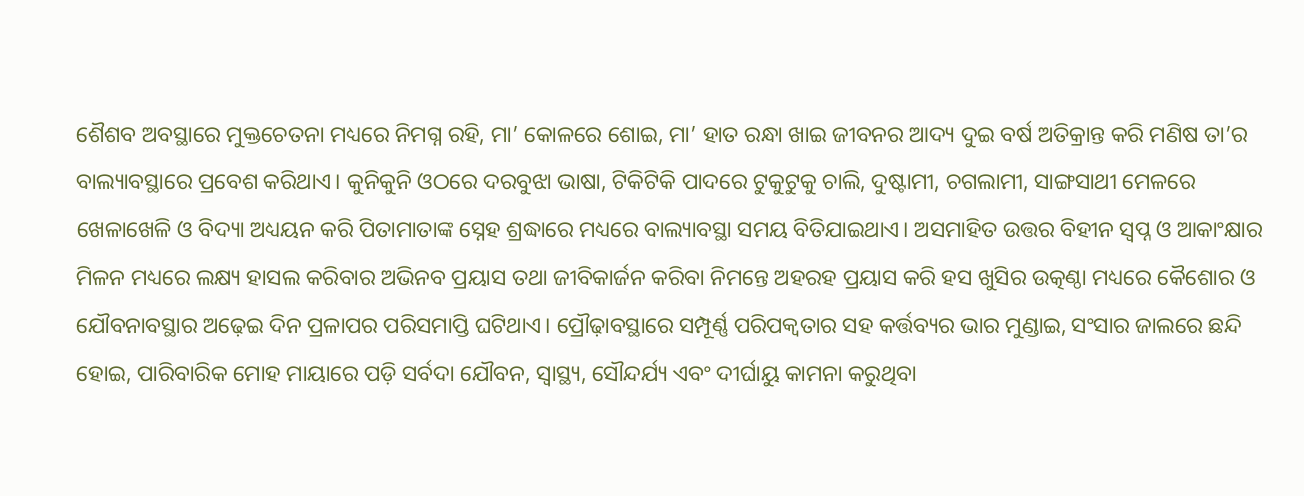ଶୈଶବ ଅବସ୍ଥାରେ ମୁକ୍ତଚେତନା ମଧ୍ୟରେ ନିମଗ୍ନ ରହି, ମା’ କୋଳରେ ଶୋଇ, ମା’ ହାତ ରନ୍ଧା ଖାଇ ଜୀବନର ଆଦ୍ୟ ଦୁଇ ବର୍ଷ ଅତିକ୍ରାନ୍ତ କରି ମଣିଷ ତା’ର ବାଲ୍ୟାବସ୍ଥାରେ ପ୍ରବେଶ କରିଥାଏ। କୁନିକୁନି ଓଠରେ ଦରବୁଝା ଭାଷା, ଟିକିଟିକି ପାଦରେ ଟୁକୁଟୁକୁ ଚାଲି, ଦୁଷ୍ଟାମୀ, ଚଗଲାମୀ, ସାଙ୍ଗସାଥୀ ମେଳରେ ଖେଳାଖେଳି ଓ ବିଦ୍ୟା ଅଧ୍ୟୟନ କରି ପିତାମାତାଙ୍କ ସ୍ନେହ ଶ୍ରଦ୍ଧାରେ ମଧ୍ୟରେ ବାଲ୍ୟାବସ୍ଥା ସମୟ ବିତିଯାଇଥାଏ। ଅସମାହିତ ଉତ୍ତର ବିହୀନ ସ୍ୱପ୍ନ ଓ ଆକାଂକ୍ଷାର ମିଳନ ମଧ୍ୟରେ ଲକ୍ଷ୍ୟ ହାସଲ କରିବାର ଅଭିନବ ପ୍ରୟାସ ତଥା ଜୀବିକାର୍ଜନ କରିବା ନିମନ୍ତେ ଅହରହ ପ୍ରୟାସ କରି ହସ ଖୁସିର ଉତ୍କଣ୍ଠା ମଧ୍ୟରେ କୈଶୋର ଓ ଯୌବନାବସ୍ଥାର ଅଢ଼େଇ ଦିନ ପ୍ରଳାପର ପରିସମାପ୍ତି ଘଟିଥାଏ। ପ୍ରୌଢ଼ାବସ୍ଥାରେ ସମ୍ପୂର୍ଣ୍ଣ ପରିପକ୍ୱତାର ସହ କର୍ତ୍ତବ୍ୟର ଭାର ମୁଣ୍ଡାଇ, ସଂସାର ଜାଲରେ ଛନ୍ଦି ହୋଇ, ପାରିବାରିକ ମୋହ ମାୟାରେ ପଡ଼ି ସର୍ବଦା ଯୌବନ, ସ୍ୱାସ୍ଥ୍ୟ, ସୌନ୍ଦର୍ଯ୍ୟ ଏବଂ ଦୀର୍ଘାୟୁ କାମନା କରୁଥିବା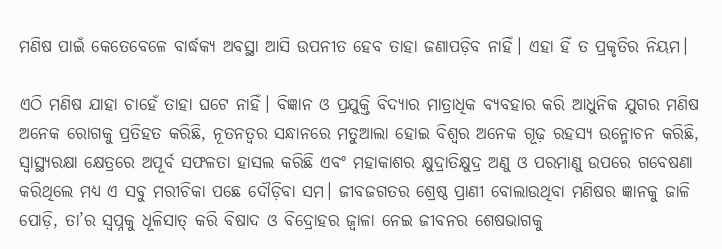ମଣିଷ ପାଇଁ କେତେବେଳେ ବାର୍ଦ୍ଧକ୍ୟ ଅବସ୍ଥା ଆସି ଉପନୀତ ହେବ ତାହା ଜଣାପଡ଼ିବ ନାହିଁ। ଏହା ହିଁ ତ ପ୍ରକୃତିର ନିୟମ।

ଏଠି ମଣିଷ ଯାହା ଚାହେଁ ତାହା ଘଟେ ନାହିଁ। ବିଜ୍ଞାନ ଓ ପ୍ରଯୁକ୍ତି ବିଦ୍ୟାର ମାତ୍ରାଧିକ ବ୍ୟବହାର କରି ଆଧୁନିକ ଯୁଗର ମଣିଷ ଅନେକ ରୋଗକୁ ପ୍ରତିହତ କରିଛି, ନୂତନତ୍ୱର ସନ୍ଧାନରେ ମତୁଆଲା ହୋଇ ବିଶ୍ୱର ଅନେକ ଗୂଢ଼ ରହସ୍ୟ ଉନ୍ମୋଚନ କରିଛି, ସ୍ୱାସ୍ଥ୍ୟରକ୍ଷା କ୍ଷେତ୍ରରେ ଅପୂର୍ବ ସଫଳତା ହାସଲ କରିଛି ଏବଂ ମହାକାଶର କ୍ଷୁଦ୍ରାତିକ୍ଷୁଦ୍ର ଅଣୁ ଓ ପରମାଣୁ ଉପରେ ଗବେଷଣା କରିଥିଲେ ମଧ୍ୟ ଏ ସବୁ ମରୀଚିକା ପଛେ ଦୌଡ଼ିବା ସମ। ଜୀବଜଗତର ଶ୍ରେଷ୍ଠ ପ୍ରାଣୀ ବୋଲାଉଥିବା ମଣିଷର ଜ୍ଞାନକୁ ଜାଳି ପୋଡ଼ି, ତା’ର ସ୍ୱପ୍ନକୁ ଧୂଳିସାତ୍‌‌ କରି ବିଷାଦ ଓ ବିଦ୍ରୋହର ଜ୍ୱାଳା ନେଇ ଜୀବନର ଶେଷଭାଗକୁ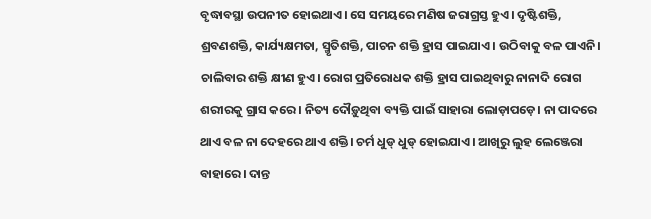ବୃଦ୍ଧାବସ୍ଥା ଉପନୀତ ହୋଇଥାଏ। ସେ ସମୟରେ ମଣିଷ ଜରାଗ୍ରସ୍ତ ହୁଏ। ଦୃଷ୍ଟିଶକ୍ତି, ଶ୍ରବଣଶକ୍ତି, କାର୍ଯ୍ୟକ୍ଷମତା, ସ୍ମୃତିଶକ୍ତି, ପାଚନ ଶକ୍ତି ହ୍ରାସ ପାଇଯାଏ। ଉଠିବାକୁ ବଳ ପାଏନି। ଚାଲିବାର ଶକ୍ତି କ୍ଷୀଣ ହୁଏ। ରୋଗ ପ୍ରତିରୋଧକ ଶକ୍ତି ହ୍ରାସ ପାଇଥିବାରୁ ନାନାଦି ରୋଗ ଶରୀରକୁ ଗ୍ରାସ କରେ। ନିତ୍ୟ ଦୌଡ଼ୁଥିବା ବ୍ୟକ୍ତି ପାଇଁ ସାହାରା ଲୋଡ଼ାପଡ଼େ। ନା ପାଦରେ ଥାଏ ବଳ ନା ଦେହରେ ଥାଏ ଶକ୍ତି। ଚର୍ମ ଧୁଡ୍‌‌ ଧୁଡ୍‌‌ ହୋଇଯାଏ। ଆଖିରୁ ଲୁହ ଲେଞ୍ଜେରା ବାହାରେ। ଦାନ୍ତ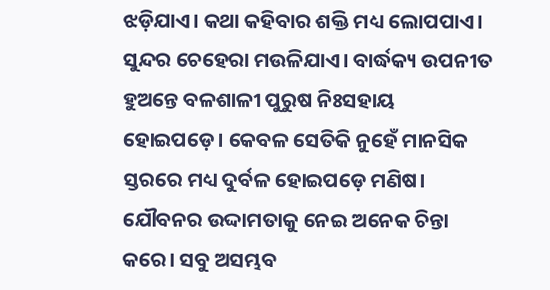ଝଡ଼ିଯାଏ। କଥା କହିବାର ଶକ୍ତି ମଧ୍ୟ ଲୋପପାଏ। ସୁନ୍ଦର ଚେହେରା ମଉଳିଯାଏ। ବାର୍ଦ୍ଧକ୍ୟ ଉପନୀତ ହୁଅନ୍ତେ ବଳଶାଳୀ ପୁରୁଷ ନିଃସହାୟ ହୋଇପଡ଼େ। କେବଳ ସେତିକି ନୁହେଁ ମାନସିକ ସ୍ତରରେ ମଧ୍ୟ ଦୁର୍ବଳ ହୋଇପଡ଼େ ମଣିଷ। ଯୌବନର ଉଦ୍ଦାମତାକୁ ନେଇ ଅନେକ ଚିନ୍ତା କରେ। ସବୁ ଅସମ୍ଭବ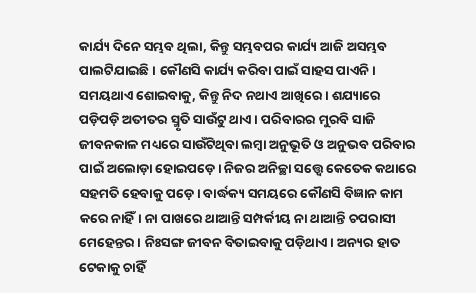କାର୍ଯ୍ୟ ଦିନେ ସମ୍ଭବ ଥିଲା, କିନ୍ତୁ ସମ୍ଭବପର କାର୍ଯ୍ୟ ଆଜି ଅସମ୍ଭବ ପାଲଟିଯାଇଛି। କୌଣସି କାର୍ଯ୍ୟ କରିବା ପାଇଁ ସାହସ ପାଏନି। ସମୟଥାଏ ଶୋଇବାକୁ, କିନ୍ତୁ ନିଦ ନଥାଏ ଆଖିରେ। ଶଯ୍ୟାରେ ପଡ଼ିପଡ଼ି ଅତୀତର ସ୍ମୃତି ସାଉଁଟୁ ଥାଏ। ପରିବାରର ମୁରବି ସାଜି ଜୀବନକାଳ ମଧ୍ୟରେ ସାଉଁଟିଥିବା ଲମ୍ୱା ଅନୁଭୂତି ଓ ଅନୁଭବ ପରିବାର ପାଇଁ ଅଲୋଡ଼ା ହୋଇପଡ଼େ। ନିଜର ଅନିଚ୍ଛା ସତ୍ତ୍ବେ କେତେକ କଥାରେ ସହମତି ହେବାକୁ ପଡ଼େ। ବାର୍ଦ୍ଧକ୍ୟ ସମୟରେ କୌଣସି ବିଜ୍ଞାନ କାମ କରେ ନାହିଁ। ନା ପାଖରେ ଥାଆନ୍ତି ସମ୍ପର୍କୀୟ ନା ଥାଆନ୍ତି ଚପରାସୀ ମେହେନ୍ତର। ନିଃସଙ୍ଗ ଜୀବନ ବିତାଇବାକୁ ପଡ଼ିଥାଏ। ଅନ୍ୟର ହାତ ଟେକାକୁ ଚାହିଁ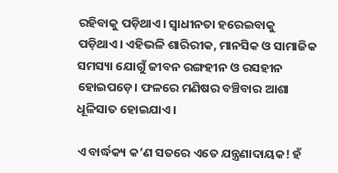ରହିବାକୁ ପଡ଼ିଥାଏ। ସ୍ୱାଧୀନତା ହରେଇବାକୁ ପଡ଼ିଥାଏ। ଏହିଭଳି ଶାରିରୀକ, ମାନସିକ ଓ ସାମାଜିକ ସମସ୍ୟା ଯୋଗୁଁ ଜୀବନ ରଙ୍ଗହୀନ ଓ ରସହୀନ ହୋଇପଡ଼େ। ଫଳରେ ମଣିଷର ବଞ୍ଚିବାର ଆଶା ଧୂଳିସାତ ହୋଇଯାଏ।

ଏ ବାର୍ଦ୍ଧକ୍ୟ କ’ଣ ସତରେ ଏତେ ଯନ୍ତ୍ରଣାଦାୟକ! ହଁ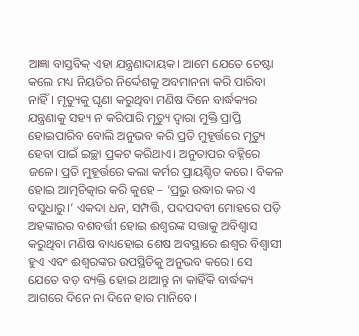ଆଜ୍ଞା ବାସ୍ତବିକ୍‌‌ ଏହା ଯନ୍ତ୍ରଣାଦାୟକ। ଆମେ ଯେତେ ଚେଷ୍ଟା କଲେ ମଧ୍ୟ ନିୟତିର ନିର୍ଦ୍ଦେଶକୁ ଅବମାନନା କରି ପାରିବା ନାହିଁ। ମୃତ୍ୟୁକୁ ଘୃଣା କରୁଥିବା ମଣିଷ ଦିନେ ବାର୍ଦ୍ଧକ୍ୟର ଯନ୍ତ୍ରଣାକୁ ସହ୍ୟ ନ କରିପାରି ମୃତ୍ୟୁ ଦ୍ୱାରା ମୁକ୍ତି ପ୍ରାପ୍ତି ହୋଇପାରିବ ବୋଲି ଅନୁଭବ କରି ପ୍ରତି ମୁହୂର୍ତ୍ତରେ ମୃତ୍ୟୁ ହେବା ପାଇଁ ଇଚ୍ଛା ପ୍ରକଟ କରିଥାଏ। ଅନୁତାପର ବହ୍ନିରେ ଜଳେ। ପ୍ରତି ମୁହୂର୍ତ୍ତରେ କଲା କର୍ମର ପ୍ରାୟଶ୍ଚିତ କରେ। ବିକଳ ହୋଇ ଆତ୍ମଚିତ୍କାର କରି କୁହେ – ‘ପ୍ରଭୁ ଉଦ୍ଧାର କର ଏ ବସୁଧାରୁ।’ ଏକଦା ଧନ, ସମ୍ପତ୍ତି, ପଦପଦବୀ ମୋହରେ ପଡ଼ି ଅହଙ୍କାରର ବଶବର୍ତ୍ତୀ ହୋଇ ଈଶ୍ୱରଙ୍କ ସତ୍ତାକୁ ଅବିଶ୍ୱାସ କରୁଥିବା ମଣିଷ ବାଧ୍ୟହୋଇ ଶେଷ ଅବସ୍ଥାରେ ଈଶ୍ୱର ବିଶ୍ୱାସୀ ହୁଏ ଏବଂ ଈଶ୍ୱରଙ୍କର ଉପସ୍ଥିତିକୁ ଅନୁଭବ କରେ। ସେ ଯେତେ ବଡ଼ ବ୍ୟକ୍ତି ହୋଇ ଥାଆନ୍ତୁ ନା କାହିଁକି ବାର୍ଦ୍ଧକ୍ୟ ଆଗରେ ଦିନେ ନା ଦିନେ ହାର ମାନିବେ।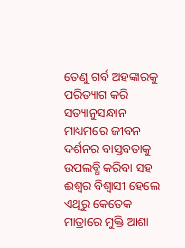ତେଣୁ ଗର୍ବ ଅହଙ୍କାରକୁ ପରିତ୍ୟାଗ କରି ସତ୍ୟାନୁସନ୍ଧାନ ମାଧ୍ୟମରେ ଜୀବନ ଦର୍ଶନର ବାସ୍ତବତାକୁ ଉପଲବ୍ଧି କରିବା ସହ ଈଶ୍ୱର ବିଶ୍ୱାସୀ ହେଲେ ଏଥିରୁ କେତେକ ମାତ୍ରାରେ ମୁକ୍ତି ଆଶା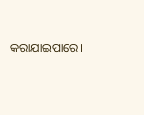କରାଯାଇପାରେ।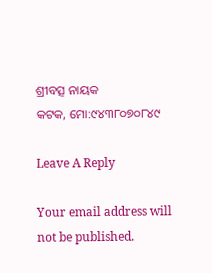ଶ୍ରୀବତ୍ସ ନାୟକ
କଟକ, ମୋ:୯୪୩୮୦୭୦୮୪୯

Leave A Reply

Your email address will not be published.